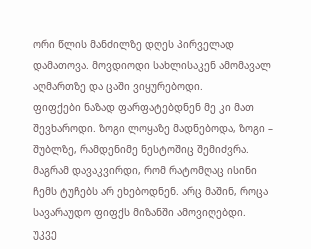ორი წლის მანძილზე დღეს პირველად დამათოვა. მოვდიოდი სახლისაკენ ამომავალ აღმართზე და ცაში ვიყურებოდი.
ფიფქები ნაზად ფარფატებდნენ მე კი მათ შევხაროდი. ზოგი ლოყაზე მადნებოდა, ზოგი – შუბლზე, რამდენიმე ნესტოშიც შემიძვრა. მაგრამ დავაკვირდი, რომ რატომღაც ისინი ჩემს ტუჩებს არ ეხებოდნენ. არც მაშინ, როცა სავარაუდო ფიფქს მიზანში ამოვიღებდი.
უკვე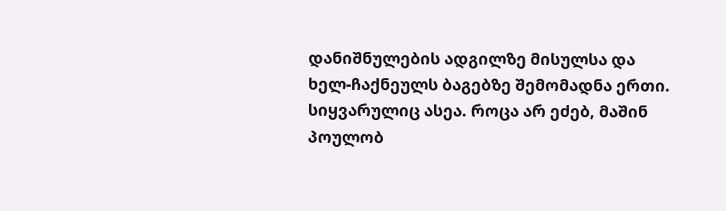დანიშნულების ადგილზე მისულსა და ხელ-ჩაქნეულს ბაგებზე შემომადნა ერთი.
სიყვარულიც ასეა. როცა არ ეძებ, მაშინ პოულობ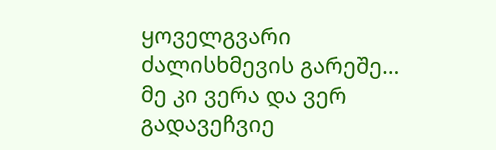ყოველგვარი ძალისხმევის გარეშე…
მე კი ვერა და ვერ გადავეჩვიე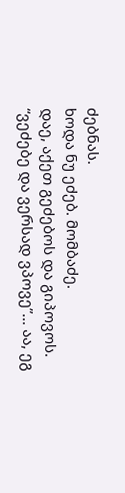ძებნას.
ხოდა ნუ ეძებ. მომბაძე.
დაე, აქეთ გეძებოს და გიპოვოს.
“ვეძებე და ვერსად ვპოვე”… აა, ეგ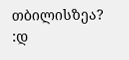თბილისზეა? :დ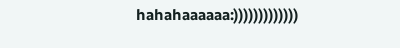hahahaaaaaa:)))))))))))))